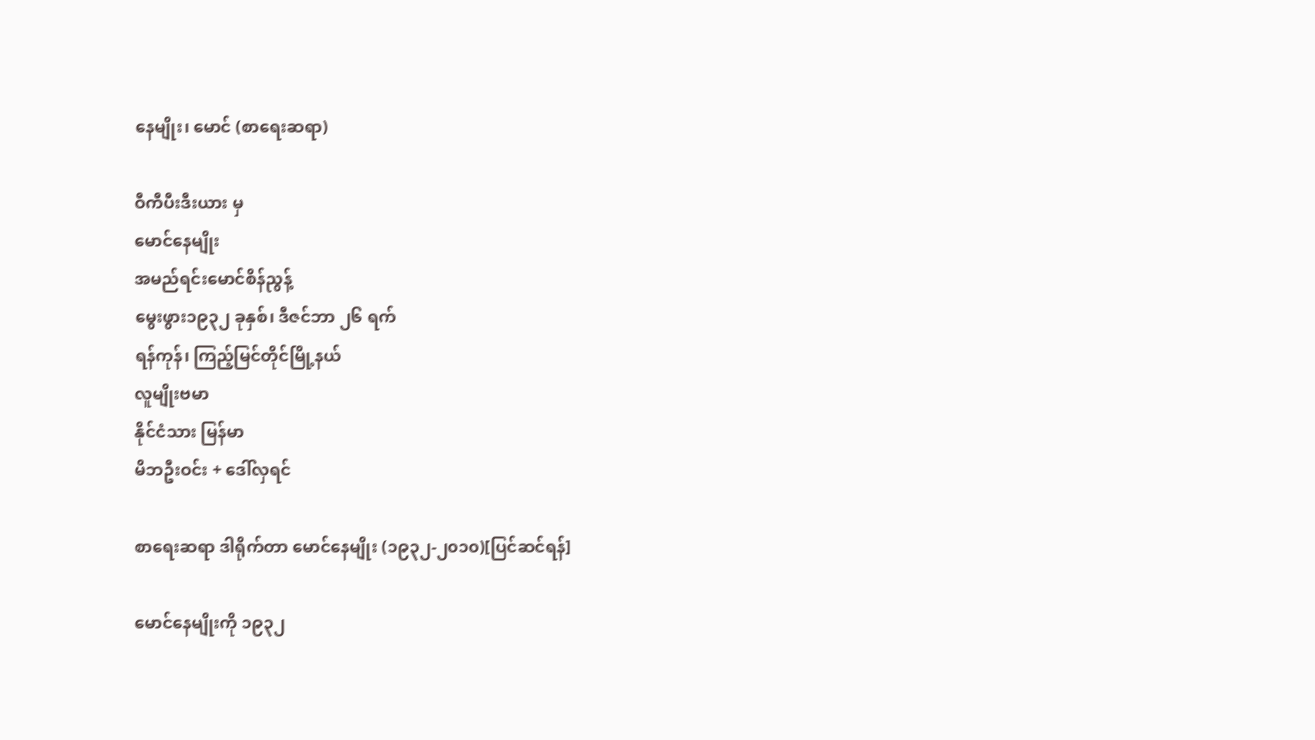နေမျိုး၊ မောင် (စာရေးဆရာ)

ဝီကီပီးဒီးယား မှ
မောင်နေမျိုး
အမည်ရင်းမောင်စိန်ညွန့်
မွေးဖွား၁၉၃၂ ခုနှစ်၊ ဒီဇင်ဘာ ၂၆ ရက်
ရန်ကုန်၊ ကြည့်မြင်တိုင်မြို့နယ်
လူမျိုးဗမာ
နိုင်ငံသား မြန်မာ
မိဘဦးဝင်း + ဒေါ်လှရင်

စာရေးဆရာ ဒါရိုက်တာ မောင်နေမျိုး (၁၉၃၂-၂၀၁၀)[ပြင်ဆင်ရန်]

မောင်နေမျိုးကို ၁၉၃၂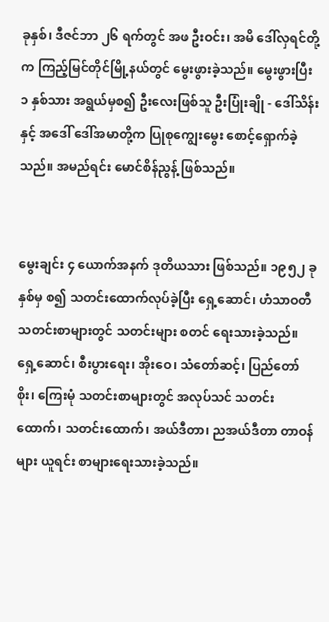ခုနှစ်၊ ဒီဇင်ဘာ ၂၆ ရက်တွင် အဖ ဦးဝင်း၊ အမိ ဒေါ်လှရင်တို့က ကြည့်မြင်တိုင်မြို့နယ်တွင် မွေးဖွားခဲ့သည်။ မွေးဖွားပြီး ၁ နှစ်သား အရွယ်မှစ၍ ဦးလေးဖြစ်သူ ဦးပြုံးချို - ဒေါ်သိန်းနှင့် အဒေါ် ဒေါ်အမာတို့က ပြုစုကျွေးမွေး စောင့်ရှောက်ခဲ့သည်။ အမည်ရင်း မောင်စိန်ညွန့် ဖြစ်သည်။


မွေးချင်း ၄ ယောက်အနက် ဒုတိယသား ဖြစ်သည်။ ၁၉၅၂ ခုနှစ်မှ စ၍ သတင်းထောက်လုပ်ခဲ့ပြီး ရှေ့ဆောင်၊ ဟံသာဝတီ သတင်းစာများတွင် သတင်းများ စတင် ရေးသားခဲ့သည်။ ရှေ့ဆောင်၊ စီးပွားရေး၊ အိုးဝေ၊ သံတော်ဆင့်၊ ပြည်တော်စိုး၊ ကြေးမုံ သတင်းစာများတွင် အလုပ်သင် သတင်းထောက်၊ သတင်းထောက်၊ အယ်ဒီတာ၊ ညအယ်ဒီတာ တာဝန်များ ယူရင်း စာများရေးသားခဲ့သည်။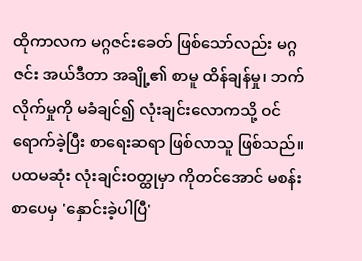ထိုကာလက မဂ္ဂဇင်းခေတ် ဖြစ်သော်လည်း မဂ္ဂဇင်း အယ်ဒီတာ အချို့၏ စာမူ ထိန်ချန်မှု၊ ဘက်လိုက်မှုကို မခံချင်၍ လုံးချင်းလောကသို့ ဝင်ရောက်ခဲ့ပြီး စာရေးဆရာ ဖြစ်လာသူ ဖြစ်သည်။ ပထမဆုံး လုံးချင်းဝတ္ထုမှာ ကိုတင်အောင် မစန်း စာပေမှ 'နှောင်းခဲ့ပါပြီ'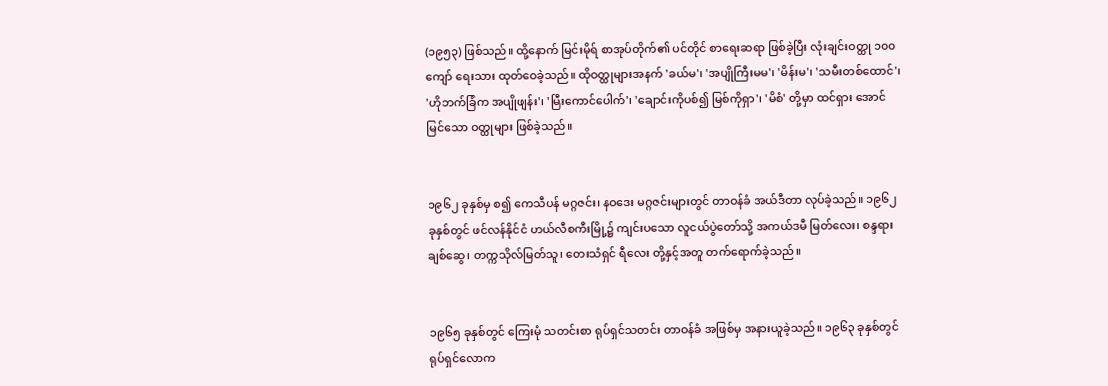(၁၉၅၃) ဖြစ်သည်။ ထို့နောက် မြင်းမိုရ် စာအုပ်တိုက်၏ ပင်တိုင် စာရေးဆရာ ဖြစ်ခဲ့ပြီး လုံးချင်းဝတ္ထု ၁၀၀ ကျော် ရေးသား ထုတ်ဝေခဲ့သည်။ ထိုဝတ္ထုများအနက် 'ခယ်မ'၊ 'အပျိုကြီးမမ'၊ 'မိန်းမ'၊ 'သမီးတစ်ထောင်'၊ 'ဟိုဘက်ခြံက အပျိုဖျန်း'၊ 'မြီးကောင်ပေါက်'၊ 'ချောင်းကိုပစ်၍ မြစ်ကိုရှာ'၊ 'မိစံ' တို့မှာ ထင်ရှား အောင်မြင်သော ဝတ္ထုများ ဖြစ်ခဲ့သည်။


၁၉၆၂ ခုနှစ်မှ စ၍ ကေသီပန် မဂ္ဂဇင်း၊ နဝဒေး မဂ္ဂဇင်းများတွင် တာဝန်ခံ အယ်ဒီတာ လုပ်ခဲ့သည်။ ၁၉၆၂ ခုနှစ်တွင် ဖင်လန်နိုင်ငံ ဟယ်လီစကီးမြို့၌ ကျင်းပသော လူငယ်ပွဲတော်သို့ အကယ်ဒမီ မြတ်လေး၊ စန္ဒရားချစ်ဆွေ၊ တက္ကသိုလ်မြတ်သူ၊ တေးသံရှင် ရီလေး တို့နှင့်အတူ တက်ရောက်ခဲ့သည်။


၁၉၆၅ ခုနှစ်တွင် ကြေးမုံ သတင်းစာ ရုပ်ရှင်သတင်း တာဝန်ခံ အဖြစ်မှ အနားယူခဲ့သည်။ ၁၉၆၃ ခုနှစ်တွင် ရုပ်ရှင်လောက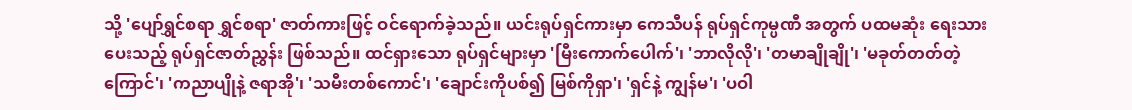သို့ 'ပျော်ရွှင်စရာ ရွှင်စရာ' ဇာတ်ကားဖြင့် ဝင်ရောက်ခဲ့သည်။ ယင်းရုပ်ရှင်ကားမှာ ကေသီပန် ရုပ်ရှင်ကုမ္ပဏီ အတွက် ပထမဆုံး ရေးသားပေးသည့် ရုပ်ရှင်ဇာတ်ညွှန်း ဖြစ်သည်။ ထင်ရှားသော ရုပ်ရှင်များမှာ 'မြီးကောက်ပေါက်'၊ 'ဘာလိုလို'၊ 'တမာချိုချို'၊ 'မခုတ်တတ်တဲ့ကြောင်'၊ 'ကညာပျိုနဲ့ ဇရာအို'၊ 'သမီးတစ်ကောင်'၊ 'ချောင်းကိုပစ်၍ မြစ်ကိုရှာ'၊ 'ရှင်နဲ့ ကျွန်မ'၊ 'ပဝါ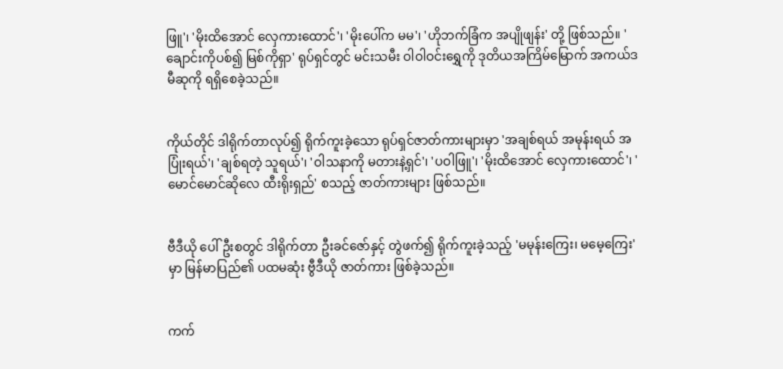ဖြူ'၊ 'မိုးထိအောင် လှေကားထောင်'၊ 'မိုးပေါ်က မမ'၊ 'ဟိုဘက်ခြံက အပျိုဖျန်း' တို့ ဖြစ်သည်။ 'ချောင်းကိုပစ်၍ မြစ်ကိုရှာ' ရုပ်ရှင်တွင် မင်းသမီး ဝါဝါဝင်းရွှေကို ဒုတိယအကြိမ်မြောက် အကယ်ဒမီဆုကို ရရှိစေခဲ့သည်။


ကိုယ်တိုင် ဒါရိုက်တာလုပ်၍ ရိုက်ကူးခဲ့သော ရုပ်ရှင်ဇာတ်ကားများမှာ 'အချစ်ရယ် အမုန်းရယ် အပြုံးရယ်'၊ 'ချစ်ရတဲ့ သူရယ်'၊ 'ဝါသနာကို မတားနဲ့ရှင်'၊ 'ပဝါဖြူ'၊ 'မိုးထိအောင် လှေကားထောင်'၊ 'မောင်မောင်ဆိုလေ ထီးရိုးရှည်' စသည့် ဇာတ်ကားများ ဖြစ်သည်။


ဗီဒီယို ပေါ်ဦးစတွင် ဒါရိုက်တာ ဦးခင်ဇော်နှင့် တွဲဖက်၍ ရိုက်ကူးခဲ့သည့် 'မမုန်းကြေး၊ မမေ့ကြေး' မှာ မြန်မာပြည်၏ ပထမဆုံး ဗွီဒီယို ဇာတ်ကား ဖြစ်ခဲ့သည်။


ကက်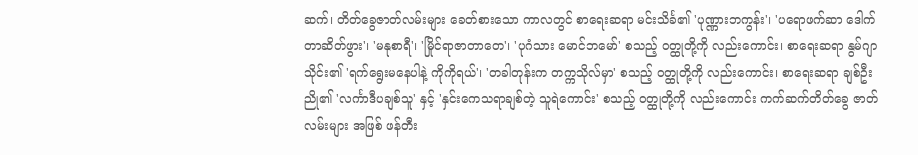ဆက်၊ တိတ်ခွေဇာတ်လမ်းများ ခေတ်စားသော ကာလတွင် စာရေးဆရာ မင်းသိင်္ခ၏ 'ပုဏ္ဏားဘကွန်း'၊ 'ပရောဖက်ဆာ ဒေါက်တာဆိတ်ဖွား'၊ 'မနုစာရီ'၊ 'မြိုင်ရာဇာတာတေ'၊ 'ပုဂံသား မောင်ဘမော်' စသည့် ဝတ္ထုတို့ကို လည်းကောင်း၊ စာရေးဆရာ နွမ်ဂျာသိုင်း၏ 'ရက်ရွေးမနေပါနဲ့ ကိုကိုရယ်'၊ 'တခါတုန်းက တက္ကသိုလ်မှာ' စသည့် ဝတ္ထုတို့ကို လည်းကောင်း၊ စာရေးဆရာ ချစ်ဦးညို၏ 'လင်္ကာဒီပချစ်သူ' နှင့် 'နှင်းကေသရာချစ်တဲ့ သူရဲကောင်း' စသည့် ဝတ္ထုတို့ကို လည်းကောင်း ကက်ဆက်တိတ်ခွေ ဇာတ်လမ်းများ အဖြစ် ဖန်တီး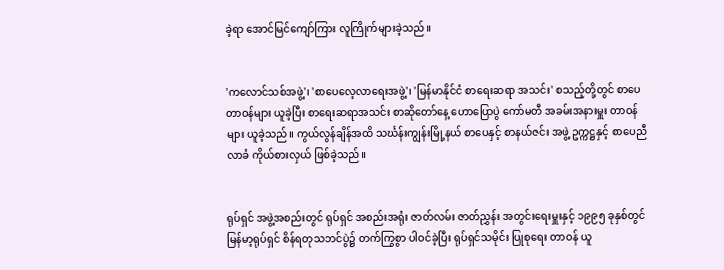ခဲ့ရာ အောင်မြင်ကျော်ကြား လူကြိုက်များခဲ့သည်။


'ကလောင်သစ်အဖွဲ့'၊ 'စာပေလေ့လာရေးအဖွဲ့'၊ 'မြန်မာနိုင်ငံ စာရေးဆရာ အသင်း' စသည့်တို့တွင် စာပေတာဝန်များ ယူခဲ့ပြီး စာရေးဆရာအသင်း စာဆိုတော်နေ့ ဟောပြောပွဲ ကော်မတီ အခမ်းအနားမှူး တာဝန်များ ယူခဲ့သည်။ ကွယ်လွန်ချိန်အထိ သင်္ဃန်းကျွန်းမြို့နယ် စာပေနှင့် စာနယ်ဇင်း အဖွဲ့ ဥက္ကဋ္ဌနှင့် စာပေညီလာခံ ကိုယ်စားလှယ် ဖြစ်ခဲ့သည်။


ရုပ်ရှင် အဖွဲ့အစည်းတွင် ရုပ်ရှင် အစည်းအရုံး ဇာတ်လမ်း ဇာတ်ညွှန်း အတွင်းရေးမှူးနှင့် ၁၉၉၅ ခုနှစ်တွင် မြန်မာ့ရုပ်ရှင် စိန်ရတုသဘင်ပွဲ၌ တက်ကြွစွာ ပါဝင်ခဲ့ပြီး ရုပ်ရှင်သမိုင်း ပြုစုရေး တာဝန် ယူ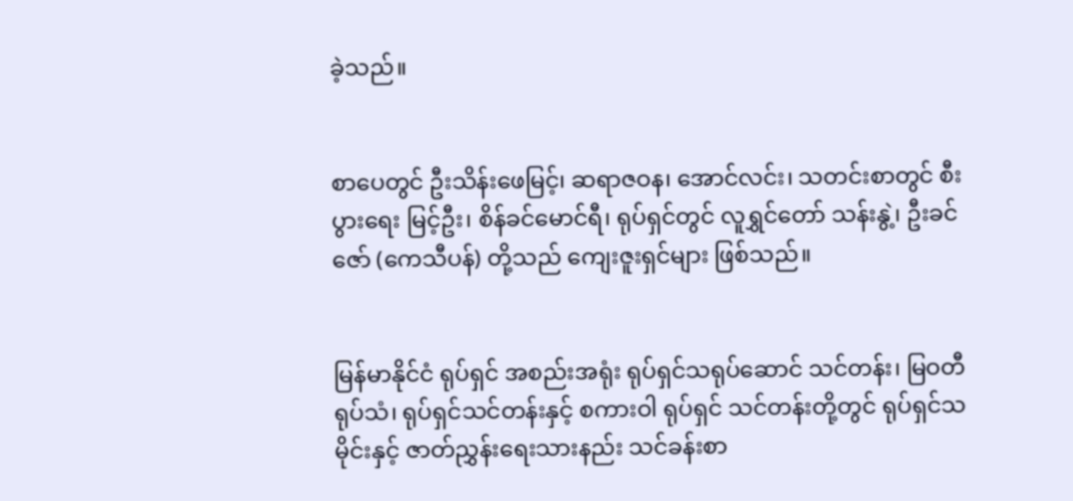ခဲ့သည်။


စာပေတွင် ဦးသိန်းဖေမြင့်၊ ဆရာဇဝန၊ အောင်လင်း၊ သတင်းစာတွင် စီးပွားရေး မြင့်ဦး၊ စိန်ခင်မောင်ရီ၊ ရုပ်ရှင်တွင် လူရွှင်တော် သန်းနွဲ့၊ ဦးခင်ဇော် (ကေသီပန်) တို့သည် ကျေးဇူးရှင်များ ဖြစ်သည်။


မြန်မာနိုင်ငံ ရုပ်ရှင် အစည်းအရုံး ရုပ်ရှင်သရုပ်ဆောင် သင်တန်း၊ မြဝတီ ရုပ်သံ၊ ရုပ်ရှင်သင်တန်းနှင့် စကားဝါ ရုပ်ရှင် သင်တန်းတို့တွင် ရုပ်ရှင်သမိုင်းနှင့် ဇာတ်ညွှန်းရေးသားနည်း သင်ခန်းစာ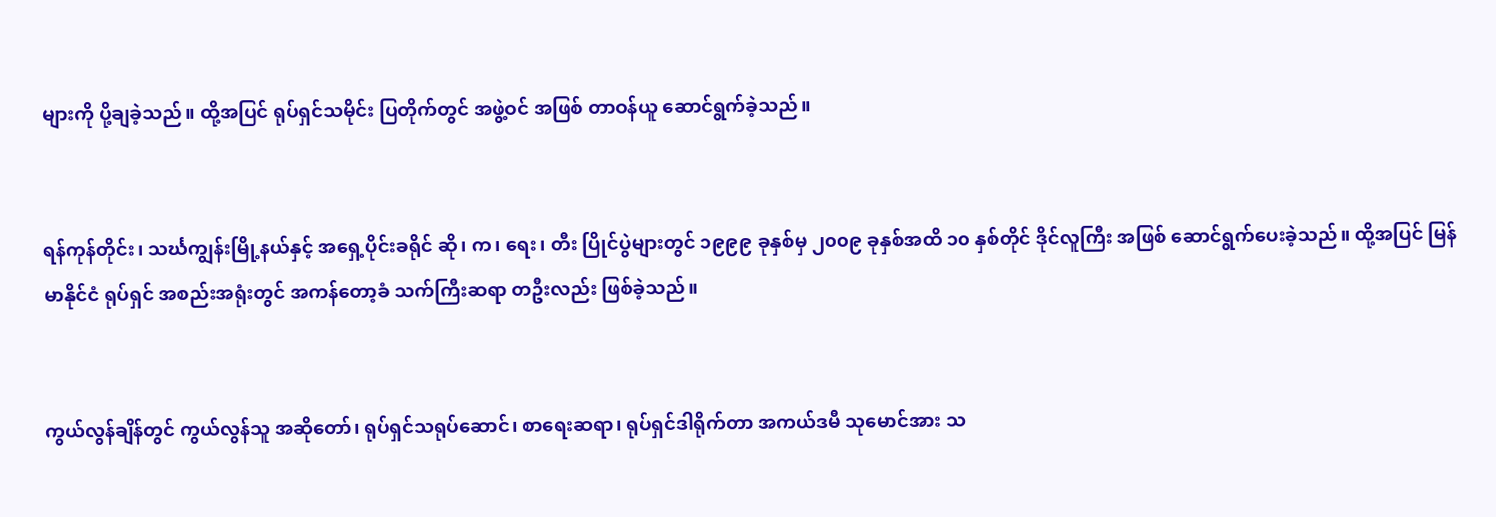များကို ပို့ချခဲ့သည်။ ထို့အပြင် ရုပ်ရှင်သမိုင်း ပြတိုက်တွင် အဖွဲ့ဝင် အဖြစ် တာဝန်ယူ ဆောင်ရွက်ခဲ့သည်။


ရန်ကုန်တိုင်း၊ သင်္ဃကျွန်းမြို့နယ်နှင့် အရှေ့ပိုင်းခရိုင် ဆို၊ က၊ ရေး၊ တီး ပြိုင်ပွဲများတွင် ၁၉၉၉ ခုနှစ်မှ ၂၀၀၉ ခုနှစ်အထိ ၁၀ နှစ်တိုင် ဒိုင်လူကြီး အဖြစ် ဆောင်ရွက်ပေးခဲ့သည်။ ထို့အပြင် မြန်မာနိုင်ငံ ရုပ်ရှင် အစည်းအရုံးတွင် အကန်တော့ခံ သက်ကြီးဆရာ တဦးလည်း ဖြစ်ခဲ့သည်။


ကွယ်လွန်ချိန်တွင် ကွယ်လွန်သူ အဆိုတော်၊ ရုပ်ရှင်သရုပ်ဆောင်၊ စာရေးဆရာ၊ ရုပ်ရှင်ဒါရိုက်တာ အကယ်ဒမီ သုမောင်အား သ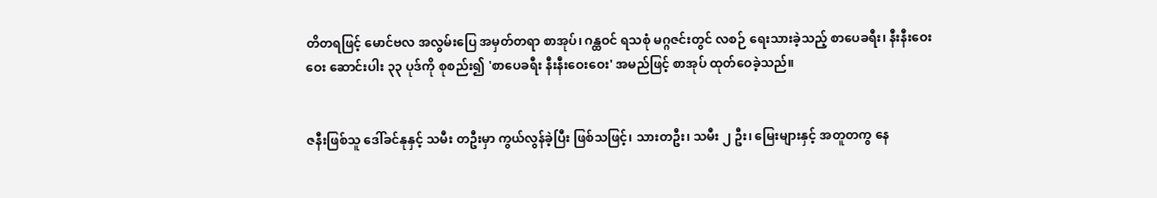တိတရဖြင့် မောင်ဗလ အလွမ်းပြေ အမှတ်တရာ စာအုပ်၊ ဂန္ထဝင် ရသစုံ မဂ္ဂဇင်းတွင် လစဉ် ရေးသားခဲ့သည့် စာပေခရီး၊ နီးနီးဝေးဝေး ဆောင်းပါး ၃၃ ပုဒ်ကို စုစည်း၍ 'စာပေခရီး နီးနီးဝေးဝေး' အမည်ဖြင့် စာအုပ် ထုတ်ဝေခဲ့သည်။


ဇနီးဖြစ်သူ ဒေါ်ခင်နုနှင့် သမီး တဦးမှာ ကွယ်လွန်ခဲ့ပြီး ဖြစ်သဖြင့်၊ သားတဦး၊ သမီး ၂ ဦး၊ မြေးများနှင့် အတူတကွ နေ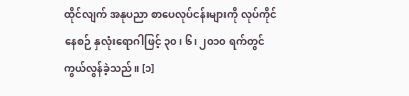ထိုင်လျက် အနုပညာ စာပေလုပ်ငန်းများကို လုပ်ကိုင်နေစဉ် နှလုံးရောဂါဖြင့် ၃၀၊ ၆၊ ၂၀၁၀ ရက်တွင် ကွယ်လွန်ခဲ့သည်။ [၁]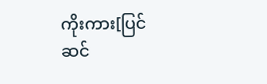ကိုးကား[ပြင်ဆင်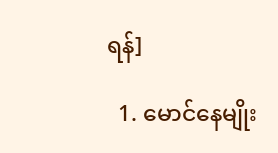ရန်]

  1. မောင်နေမျိုး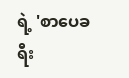ရဲ့ 'စာပေခရီး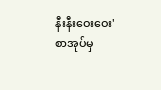နီးနီးဝေးဝေး' စာအုပ်မှ